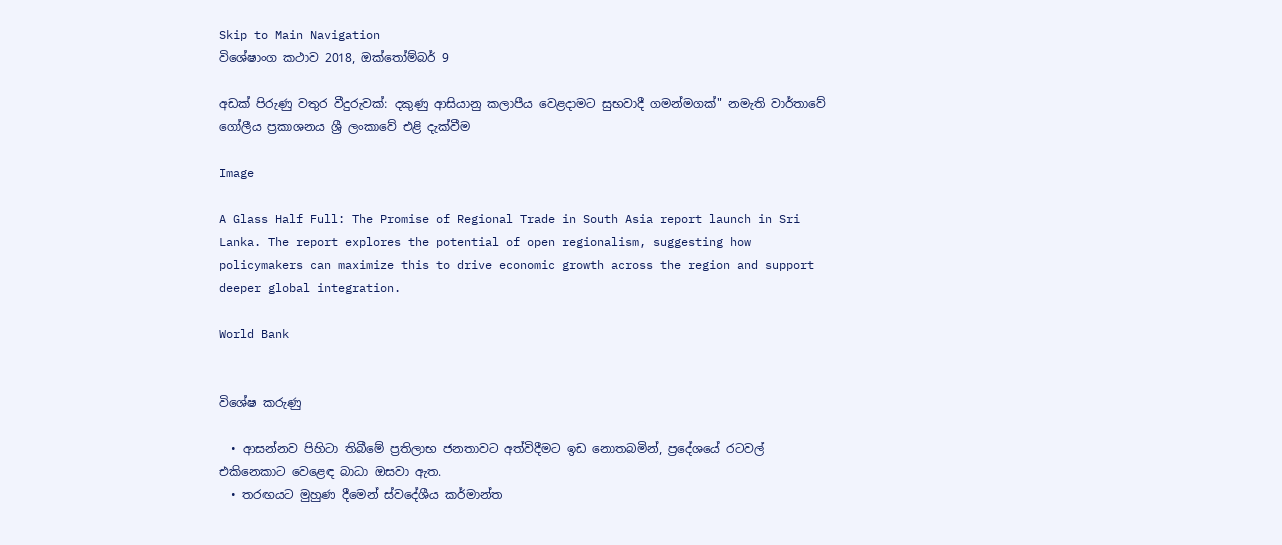Skip to Main Navigation
විශේෂාංග කථාව 2018, ඔක්තෝම්බර් 9

අඩක් පිරුණු වතුර වීදුරුවක්: දකුණු ආසියානු කලාපීය වෙළදාමට සුභවාදී ගමන්මගක්" නමැති වාර්තාවේ ගෝලීය ප්‍රකාශනය ශ්‍රී ලංකාවේ එළි දැක්වීම

Image

A Glass Half Full: The Promise of Regional Trade in South Asia report launch in Sri Lanka. The report explores the potential of open regionalism, suggesting how policymakers can maximize this to drive economic growth across the region and support deeper global integration.

World Bank


විශේෂ කරුණු

  • ආසන්නව පිහිටා තිබීමේ ප්‍රතිලාභ ජනතාවට අත්විදීමට ඉඩ නොතබමින්, ප්‍රදේශයේ රටවල් එකිනෙකාට වෙළෙඳ බාධා ඔසවා ඇත.
  • තරඟයට මුහුණ දීමෙන් ස්වදේශීය කර්මාන්ත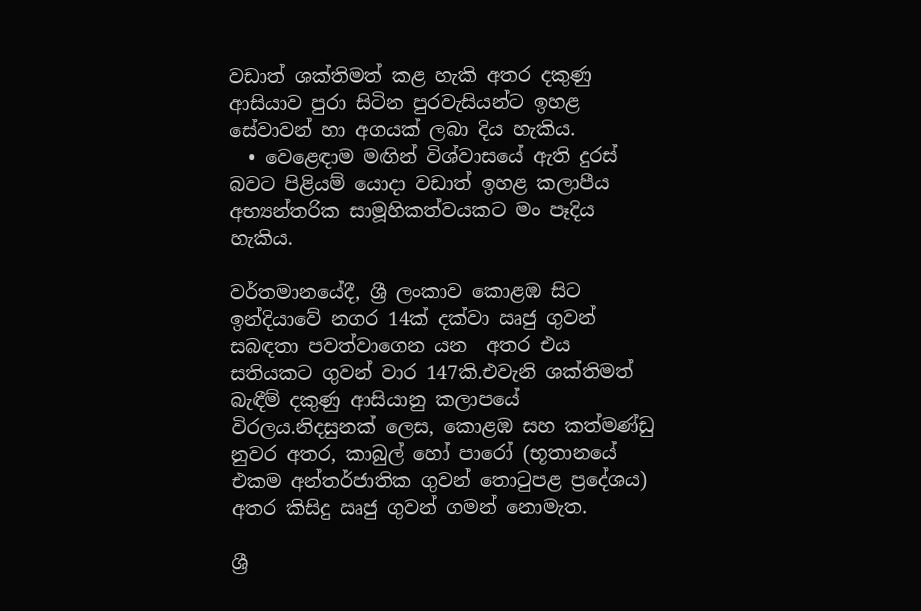වඩාත් ශක්තිමත් කළ හැකි අතර දකුණු ආසියාව පුරා සිටින පුරවැසියන්ට ඉහළ සේවාවන් හා අගයක් ලබා දිය හැකිය.
  • වෙළෙඳාම මඟින් විශ්වාසයේ ඇති දුරස් බවට පිළියම් යොදා වඩාත් ඉහළ කලාපීය අභ්‍යන්තරික සාමූහිකත්වයකට මං පෑදිය හැකිය.

වර්තමානයේදී, ශ්‍රී ලංකාව කොළඹ සිට ඉන්දියාවේ නගර 14ක් දක්වා ඍජු ගුවන් සබඳතා පවත්වාගෙන යන  අතර එය සතියකට ගුවන් වාර 147කි.එවැනි ශක්තිමත් බැඳීම් දකුණු ආසියානු කලාපයේ විරලය.නිදසුනක් ලෙස, කොළඹ සහ කත්මණ්ඩු නුවර අතර, කාබුල් හෝ පාරෝ (භූතානයේ එකම අන්තර්ජාතික ගුවන් තොටුපළ ප්‍රදේශය) අතර කිසිදු ඍජු ගුවන් ගමන් නොමැත.

ශ්‍රී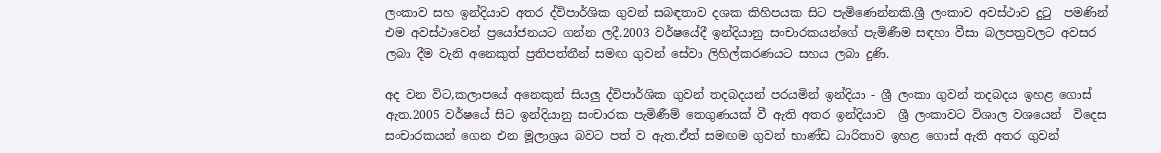ලංකාව සහ ඉන්දියාව අතර ද්විපාර්ශික ගුවන් සබඳතාව දශක කිහිපයක සිට පැමිණෙන්නකි.ශ්‍රී ලංකාව අවස්ථාව දුටු  පමණින් එම අවස්ථාවෙන් ප්‍රයෝජනයට ගන්න ලදී.2003 වර්ෂයේදී ඉන්දියානු සංචාරකයන්ගේ පැමිණීම සඳහා වීසා බලපත්‍රවලට අවසර ලබා දීම වැනි අනෙකුත් ප්‍රතිපත්තීන් සමඟ ගුවන් සේවා ලිහිල්කරණයට සහය ලබා දුණි.

අද වන විට,කලාපයේ අනෙකුත් සියලු ද්විපාර්ශික ගුවන් තදබදයන් පරයමින් ඉන්දියා - ශ්‍රී ලංකා ගුවන් තදබදය ඉහළ ගොස් ඇත.2005 වර්ෂයේ සිට ඉන්දියානු සංචාරක පැමිණීම් තෙගුණයක් වී ඇති අතර ඉන්දියාව  ශ්‍රී ලංකාවට විශාල වශයෙන්  විදෙස සංචාරකයන් ගෙන එන මූලාශ්‍රය බවට පත් ව ඇත.ඒත් සමඟම ගුවන් භාණ්ඩ ධාරිතාව ඉහළ ගොස් ඇති අතර ගුවන්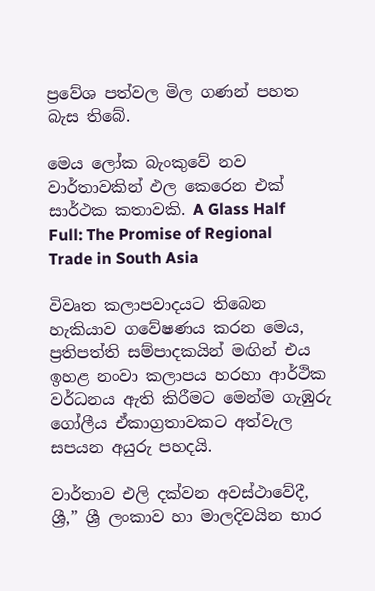ප්‍රවේශ පත්වල මිල ගණන් පහත බැස තිබේ.

මෙය ලෝක බැංකුවේ නව වාර්තාවකින් ඵල කෙරෙන එක් සාර්ථක කතාවකි. A Glass Half Full: The Promise of Regional Trade in South Asia

විවෘත කලාපවාදයට තිබෙන හැකියාව ගවේෂණය කරන මෙය, ප්‍රතිපත්ති සම්පාදකයින් මඟින් එය ඉහළ නංවා කලාපය හරහා ආර්ථික වර්ධනය ඇති කිරීමට මෙන්ම ගැඹුරු ගෝලීය ඒකාග්‍රතාවකට අත්වැල සපයන අයුරු පහදයි.

වාර්තාව එලි දක්වන අවස්ථාවේදී, ශ්‍රී,” ශ්‍රී ලංකාව හා මාලදිවයින භාර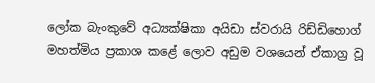ලෝක බැංකුවේ අධ්‍යක්ෂිකා අයිඩා ස්වරායි රිඩ්ඩිහොග් මහත්මිය ප්‍රකාශ කළේ ලොව අඩුම වශයෙන් ඒකාග්‍ර වූ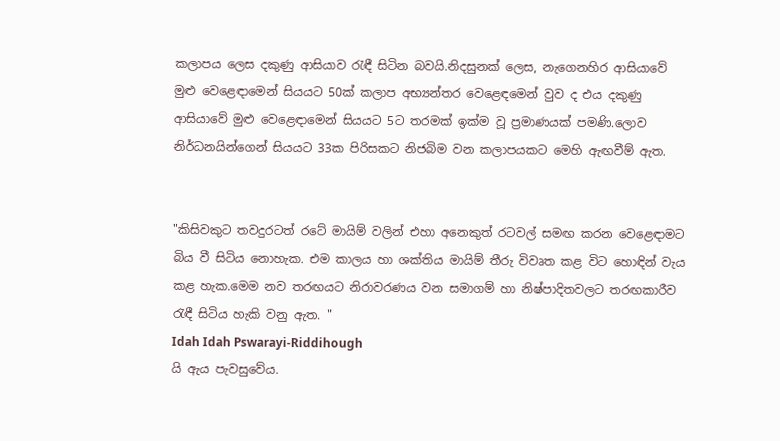කලාපය ලෙස දකුණු ආසියාව රැඳී සිටින බවයි.නිදසුනක් ලෙස, නැගෙනහිර ආසියාවේ මුළු වෙළෙඳාමෙන් සියයට 50ක් කලාප අභ්‍යන්තර වෙළෙඳමෙන් වුව ද එය දකුණු ආසියාවේ මුළු වෙළෙඳාමෙන් සියයට 5ට තරමක් ඉක්ම වූ ප්‍රමාණයක් පමණි.ලොව නිර්ධනයින්ගෙන් සියයට 33ක පිරිසකට නිජබිම වන කලාපයකට මෙහි ඇඟවීම් ඇත.


"කිසිවකුට තවදුරටත් රටේ මායිම් වලින් එහා අනෙකුත් රටවල් සමඟ කරන වෙළෙඳාමට බිය වී සිටිය නොහැක. එම කාලය හා ශක්තිය මායිම් තීරු විවෘත කළ විට හොඳින් වැය කළ හැක.මෙම නව තරඟයට නිරාවරණය වන සමාගම් හා නිෂ්පාදිතවලට තරඟකාරීව රැඳී සිටිය හැකි වනු ඇත. "
Idah Idah Pswarayi-Riddihough
යි ඇය පැවසුවේය.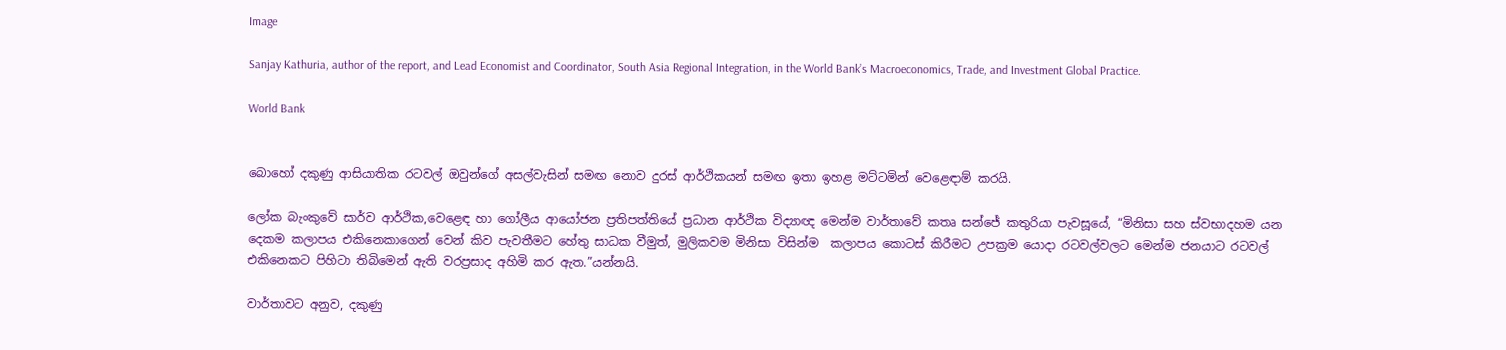Image

Sanjay Kathuria, author of the report, and Lead Economist and Coordinator, South Asia Regional Integration, in the World Bank’s Macroeconomics, Trade, and Investment Global Practice.

World Bank


බොහෝ දකුණු ආසියාතික රටවල් ඔවුන්ගේ අසල්වැසින් සමඟ නොව දුරස් ආර්ථිකයන් සමඟ ඉතා ඉහළ මට්ටමින් වෙළෙඳාම් කරයි.

ලෝක බැංකුවේ සාර්ව ආර්ථික,වෙළෙඳ හා ගෝලීය ආයෝජන ප්‍රතිපත්තියේ ප්‍රධාන ආර්ථික විද්‍යාඥ මෙන්ම වාර්තාවේ කතෘ සන්ජේ කතුරියා පැවසූයේ, “මිනිසා සහ ස්වභාදහම යන දෙකම කලාපය එකිනෙකාගෙන් වෙන් කිව පැවතීමට හේතු සාධක වීමුත්, මුලිකවම මිනිසා විසින්ම  කලාපය කොටස් කිරීමට උපක්‍රම යොදා රටවල්වලට මෙන්ම ජනයාට රටවල් එකිනෙකට පිහිටා තිබිමෙන් ඇති වරප්‍රසාද අහිමි කර ඇත.”යන්නයි.

වාර්තාවට අනුව, දකුණු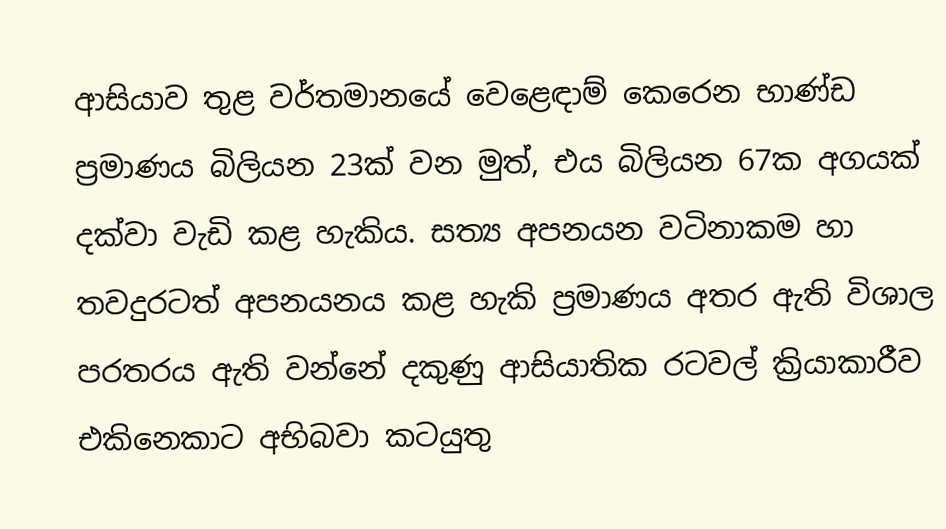ආසියාව තුළ වර්තමානයේ වෙළෙඳාම් කෙරෙන භාණ්ඩ ප්‍රමාණය බිලියන 23ක් වන මුත්, එය බිලියන 67ක අගයක් දක්වා වැඩි කළ හැකිය. සත්‍ය අපනයන වටිනාකම හා තවදුරටත් අපනයනය කළ හැකි ප්‍රමාණය අතර ඇති විශාල පරතරය ඇති වන්නේ දකුණු ආසියාතික රටවල් ක්‍රියාකාරීව එකිනෙකාට අභිබවා කටයුතු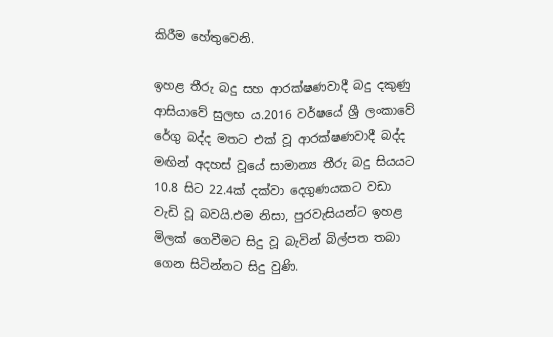කිරීම හේතුවෙනි.

ඉහළ තීරු බදු සහ ආරක්ෂණවාදී බදු දකුණු ආසියාවේ සුලභ ය.2016 වර්ෂයේ ශ්‍රී ලංකාවේ රේගු බද්ද මතට එක් වූ ආරක්ෂණවාදී බද්ද මඟින් අදහස් වූයේ සාමාන්‍ය තීරු බදු සියයට 10.8 සිට 22.4ක් දක්වා දෙගුණයකට වඩා වැඩි වූ බවයි.එම නිසා, පුරවැසියන්ට ඉහළ මිලක් ගෙවීමට සිදු වූ බැවින් බිල්පත තබා ගෙන සිටින්නට සිදු වුණි.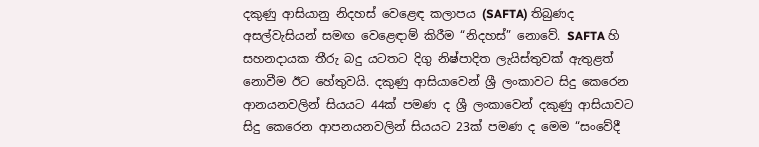දකුණු ආසියානු නිදහස් වෙළෙඳ කලාපය (SAFTA) තිබුණද අසල්වැසියන් සමඟ වෙළෙඳාම් කිරීම “නිදහස්” නොවේ. SAFTA හි සහනදායක තීරු බදු යටතට දිගු නිෂ්පාදිත ලැයිස්තුවක් ඇතුළත් නොවීම ඊට හේතුවයි. දකුණු ආසියාවෙන් ශ්‍රී ලංකාවට සිදු කෙරෙන ආනයනවලින් සියයට 44ක් පමණ ද ශ්‍රී ලංකාවෙන් දකුණු ආසියාවට සිදු කෙරෙන ආපනයනවලින් සියයට 23ක් පමණ ද මෙම “සංවේදී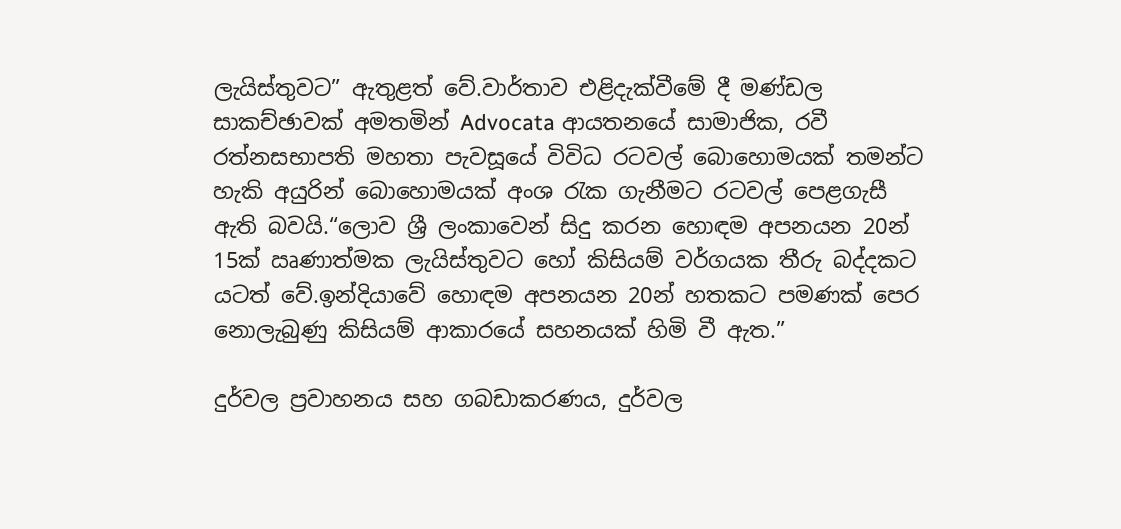ලැයිස්තුවට” ඇතුළත් වේ.වාර්තාව එළිදැක්වීමේ දී මණ්ඩල සාකච්ඡාවක් අමතමින් Advocata ආයතනයේ සාමාජික, රවී රත්නසභාපති මහතා පැවසූයේ විවිධ රටවල් බොහොමයක් තමන්ට හැකි අයුරින් බොහොමයක් අංශ රැක ගැනීමට රටවල් පෙළගැසී ඇති බවයි.“ලොව ශ්‍රී ලංකාවෙන් සිදු කරන හොඳම අපනයන 20න් 15ක් ඍණාත්මක ලැයිස්තුවට හෝ කිසියම් වර්ගයක තීරු බද්දකට යටත් වේ.ඉන්දියාවේ හොඳම අපනයන 20න් හතකට පමණක් පෙර නොලැබුණු කිසියම් ආකාරයේ සහනයක් හිමි වී ඇත.”

දුර්වල ප්‍රවාහනය සහ ගබඩාකරණය, දුර්වල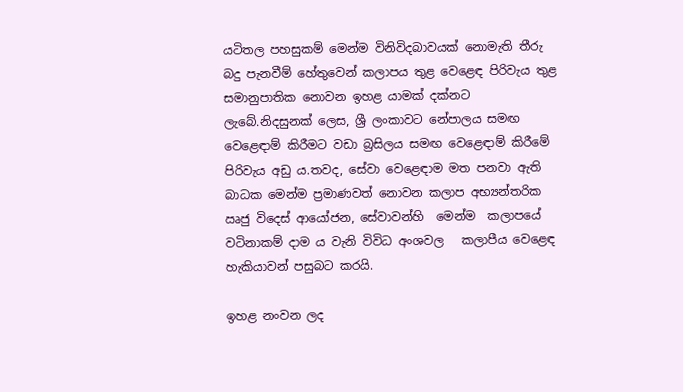යටිතල පහසුකම් මෙන්ම විනිවිදබාවයක් නොමැති තීරු බදු පැනවීම් හේතුවෙන් කලාපය තුළ වෙළෙඳ පිරිවැය තුළ සමානුපාතික නොවන ඉහළ යාමක් දක්නට ලැබේ.නිදසුනක් ලෙස, ශ්‍රී ලංකාවට නේපාලය සමඟ වෙළෙඳාම් කිරීමට වඩා බ්‍රසිලය සමඟ වෙළෙඳාම් කිරීමේ පිරිවැය අඩු ය.තවද, සේවා වෙළෙඳාම මත පනවා ඇති බාධක මෙන්ම ප්‍රමාණවත් නොවන කලාප අභ්‍යන්තරික ඍජු විදෙස් ආයෝජන, සේවාවන්හි  මෙන්ම  කලාපයේ වටිනාකම් දාම ය වැනි විවිධ අංශවල   කලාපීය වෙළෙඳ හැකියාවන් පසුබට කරයි.

ඉහළ නංවන ලද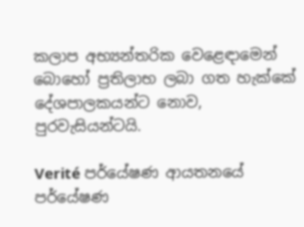කලාප අභ්‍යන්තරික වෙළෙඳාමෙන් බොහෝ ප්‍රතිලාභ ලබා ගත හැක්කේ දේශපාලකයන්ට නොව, පුරවැසියන්ටයි.

Verité පර්යේෂණ ආයතනයේ පර්යේෂණ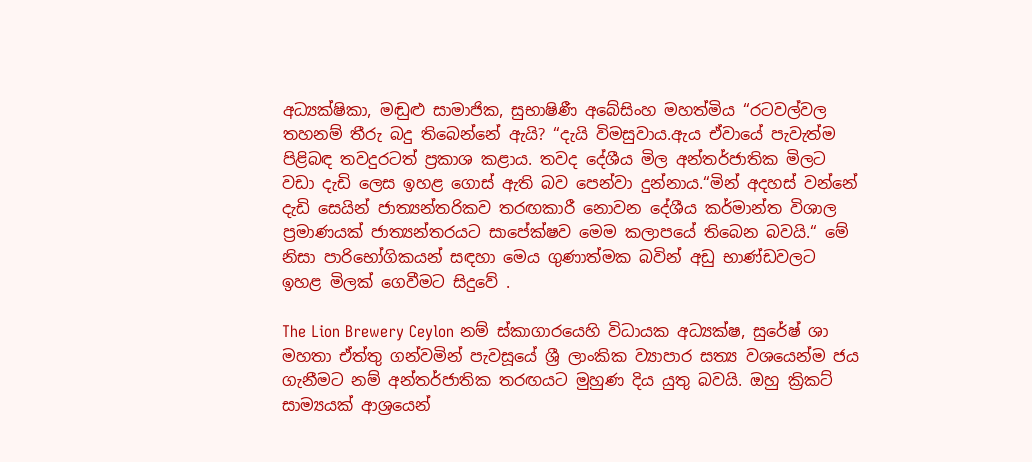අධ්‍යක්ෂිකා, මඬුළු සාමාජික, සුභාෂිණී අබේසිංහ මහත්මිය “රටවල්වල තහනම් තීරු බදු තිබෙන්නේ ඇයි? “දැයි විමසුවාය.ඇය ඒවායේ පැවැත්ම පිළිබඳ තවදුරටත් ප්‍රකාශ කළාය. තවද දේශීය මිල අන්තර්ජාතික මිලට වඩා දැඩි ලෙස ඉහළ ගොස් ඇති බව පෙන්වා දුන්නාය.“මින් අදහස් වන්නේ දැඩි සෙයින් ජාත්‍යන්තරිකව තරඟකාරී නොවන දේශීය කර්මාන්ත විශාල ප්‍රමාණයක් ජාත්‍යන්තරයට සාපේක්ෂව මෙම කලාපයේ තිබෙන බවයි.“ මේ නිසා පාරිභෝගිකයන් සඳහා මෙය ගුණාත්මක බවින් අඩු භාණ්ඩවලට ඉහළ මිලක් ගෙවීමට සිදුවේ .

The Lion Brewery Ceylon නම් ස්කාගාරයෙහි විධායක අධ්‍යක්ෂ, සුරේෂ් ශා මහතා ඒත්තු ගන්වමින් පැවසූයේ ශ්‍රී ලාංකික ව්‍යාපාර සත්‍ය වශයෙන්ම ජය ගැනීමට නම් අන්තර්ජාතික තරඟයට මුහුණ දිය යුතු බවයි. ඔහු ක්‍රිකට් සාම්‍යයක් ආශ්‍රයෙන්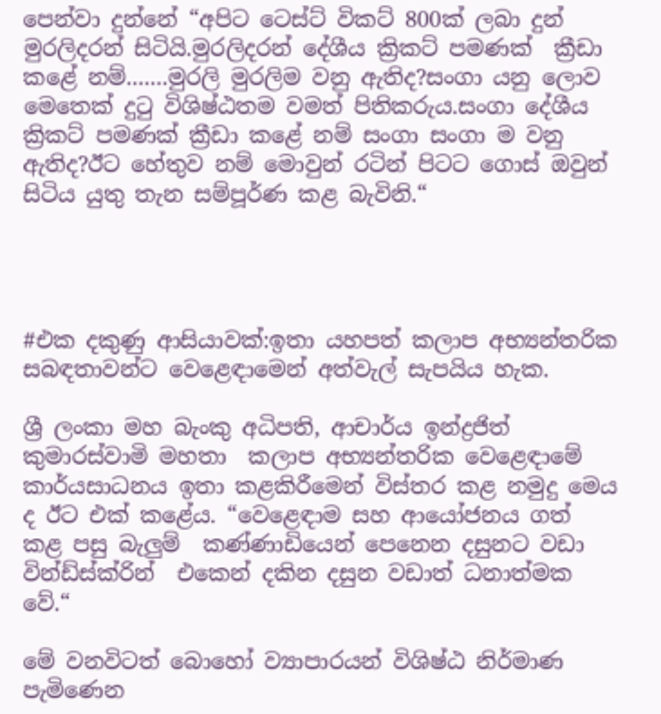පෙන්වා දුන්නේ “අපිට ටෙස්ට් විකට් 800ක් ලබා දුන් මුරලිදරන් සිටියි.මුරලිදරන් දේශීය ක්‍රිකට් පමණක්  ක්‍රීඩා කළේ නම්.......මුරලි මුරලිම වනු ඇතිද?සංගා යනු ලොව මෙතෙක් දුටු විශිෂ්ඨතම වමත් පිතිකරුය.සංගා දේශීය ක්‍රිකට් පමණක් ක්‍රීඩා කළේ නම් සංගා සංගා ම වනු ඇතිද?ඊට හේතුව නම් මොවුන් රටින් පිටට ගොස් ඔවුන් සිටිය යුතු තැන සම්පූර්ණ කළ බැවිනි.“




#එක දකුණු ආසියාවක්:ඉතා යහපත් කලාප අභ්‍යන්තරික සබඳතාවන්ට වෙළෙඳාමෙන් අත්වැල් සැපයිය හැක.

ශ්‍රී ලංකා මහ බැංකු අධිපති, ආචාර්ය ඉන්ද්‍රජිත් කුමාරස්වාමි මහතා  කලාප අභ්‍යන්තරික වෙළෙඳාමේ කාර්යසාධනය ඉතා කළකිරීමෙන් විස්තර කළ නමුදු මෙය ද ඊට එක් කළේය. “වෙළෙඳාම සහ ආයෝජනය ගත් කළ පසු බැලුම්  කණ්ණාඩියෙන් පෙනෙන දසුනට වඩා වින්ඩ්ස්ක්රින්  එකෙන් දකින දසුන වඩාත් ධනාත්මක වේ.“

මේ වනවිටත් බොහෝ ව්‍යාපාරයන් විශිෂ්ඨ නිර්මාණ පැමිණෙන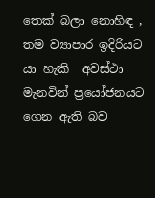තෙක් බලා නොහිඳ , තම ව්‍යාපාර ඉදිරියට යා හැකි  අවස්ථා මැනවින් ප්‍රයෝජනයට ගෙන ඇති බව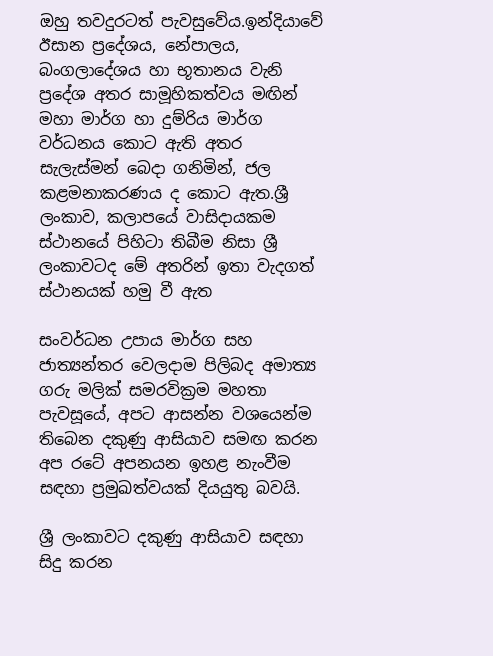ඔහු තවදුරටත් පැවසුවේය.ඉන්දියාවේ ඊසාන ප්‍රදේශය, නේපාලය, බංගලාදේශය හා භූතානය වැනි ප්‍රදේශ අතර සාමූහිකත්වය මඟින් මහා මාර්ග හා දුම්රිය මාර්ග වර්ධනය කොට ඇති අතර සැලැස්මන් බෙදා ගනිමින්, ජල කළමනාකරණය ද කොට ඇත.ශ්‍රී ලංකාව, කලාපයේ වාසිදායකම ස්ථානයේ පිහිටා තිබීම නිසා ශ්‍රී ලංකාවටද මේ අතරින් ඉතා වැදගත් ස්ථානයක් හමු වී ඇත

සංවර්ධන උපාය මාර්ග සහ ජාත්‍යන්තර වෙලදාම පිලිබද අමාත්‍ය ගරු මලික් සමරවික්‍රම මහතා පැවසූයේ, අපට ආසන්න වශයෙන්ම තිබෙන දකුණු ආසියාව සමඟ කරන අප රටේ අපනයන ඉහළ නැංවීම සඳහා ප්‍රමුඛත්වයක් දියයුතු බවයි.

ශ්‍රී ලංකාවට දකුණු ආසියාව සඳහා සිදු කරන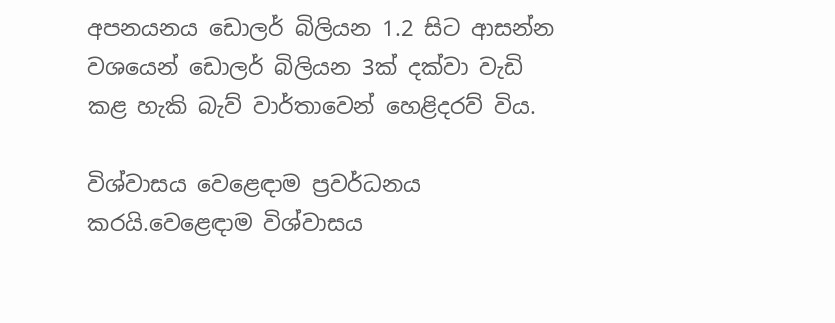අපනයනය ඩොලර් බිලියන 1.2 සිට ආසන්න වශයෙන් ඩොලර් බිලියන 3ක් දක්වා වැඩි කළ හැකි බැව් වාර්තාවෙන් හෙළිදරව් විය.

විශ්වාසය වෙළෙඳාම ප්‍රවර්ධනය කරයි.වෙළෙඳාම විශ්වාසය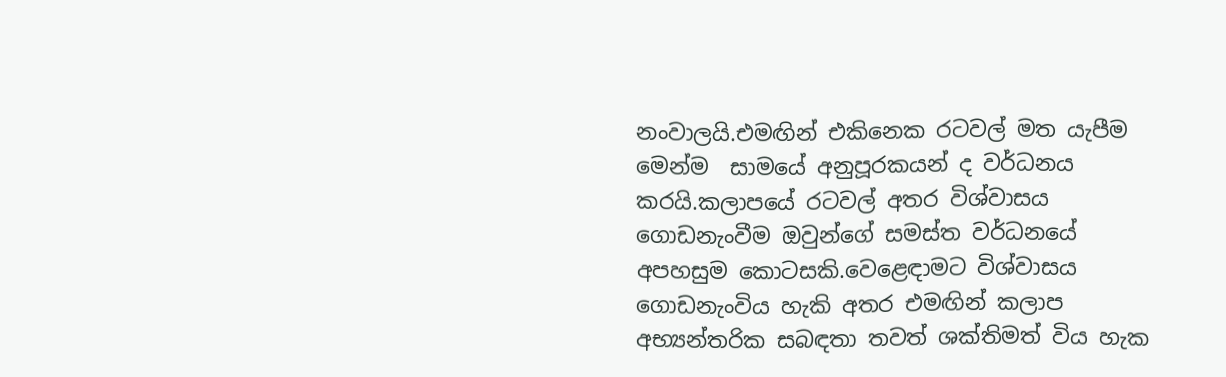නංවාලයි.එමඟින් එකිනෙක රටවල් මත යැපීම මෙන්ම  සාමයේ අනුපූරකයන් ද වර්ධනය කරයි.කලාපයේ රටවල් අතර විශ්වාසය ගොඩනැංවීම ඔවුන්ගේ සමස්ත වර්ධනයේ අපහසුම කොටසකි.වෙළෙඳාමට විශ්වාසය ගොඩනැංවිය හැකි අතර එමඟින් කලාප අභ්‍යන්තරික සබඳතා තවත් ශක්තිමත් විය හැක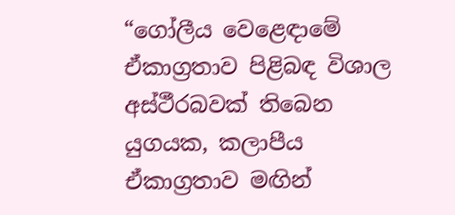“ගෝලීය වෙළෙඳාමේ ඒකාග්‍රතාව පිළිබඳ විශාල අස්ථීරබවක් තිබෙන යුගයක, කලාපීය ඒකාග්‍රතාව මඟින්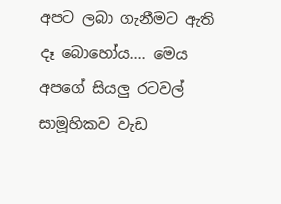අපට ලබා ගැනීමට ඇති දෑ බොහෝය.... මෙය අපගේ සියලු රටවල්  සාමූහිකව වැඩ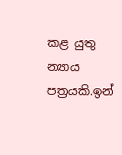කළ යුතු න්‍යාය පත්‍රයකි.ඉන්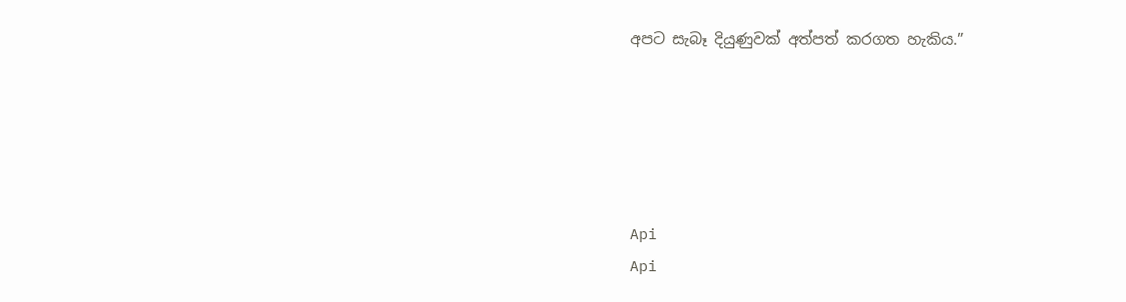අපට සැබෑ දියුණුවක් අත්පත් කරගත හැකිය.”





Api
Api